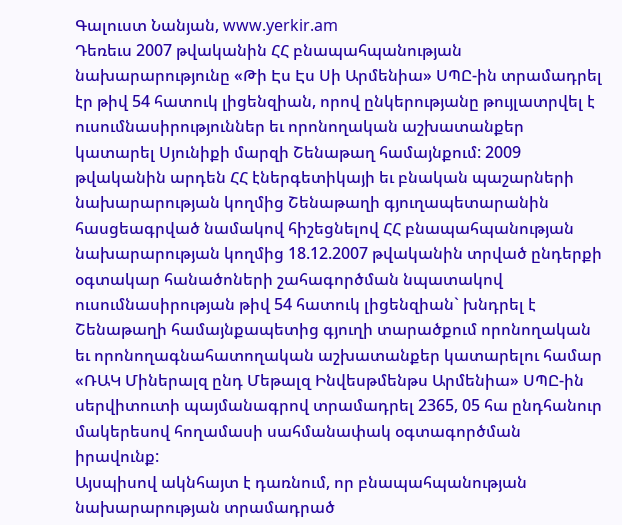Գալուստ Նանյան, www.yerkir.am
Դեռեւս 2007 թվականին ՀՀ բնապահպանության նախարարությունը «Թի Էս Էս Սի Արմենիա» ՍՊԸ-ին տրամադրել էր թիվ 54 հատուկ լիցենզիան, որով ընկերությանը թույլատրվել է ուսումնասիրություններ եւ որոնողական աշխատանքեր կատարել Սյունիքի մարզի Շենաթաղ համայնքում: 2009 թվականին արդեն ՀՀ էներգետիկայի եւ բնական պաշարների նախարարության կողմից Շենաթաղի գյուղապետարանին հասցեագրված նամակով հիշեցնելով ՀՀ բնապահպանության նախարարության կողմից 18.12.2007 թվականին տրված ընդերքի օգտակար հանածոների շահագործման նպատակով ուսումնասիրության թիվ 54 հատուկ լիցենզիան` խնդրել է Շենաթաղի համայնքապետից գյուղի տարածքում որոնողական եւ որոնողագնահատողական աշխատանքեր կատարելու համար «ՌԱԿ Միներալզ ընդ Մեթալզ Ինվեսթմենթս Արմենիա» ՍՊԸ-ին սերվիտուտի պայմանագրով տրամադրել 2365, 05 հա ընդհանուր մակերեսով հողամասի սահմանափակ օգտագործման իրավունք:
Այսպիսով ակնհայտ է դառնում, որ բնապահպանության նախարարության տրամադրած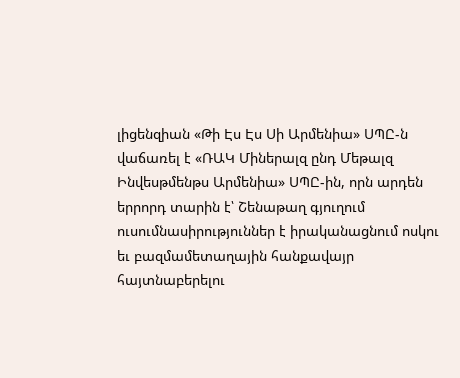լիցենզիան «Թի Էս Էս Սի Արմենիա» ՍՊԸ-ն վաճառել է «ՌԱԿ Միներալզ ընդ Մեթալզ Ինվեսթմենթս Արմենիա» ՍՊԸ-ին, որն արդեն երրորդ տարին է՝ Շենաթաղ գյուղում ուսումնասիրություններ է իրականացնում ոսկու եւ բազմամետաղային հանքավայր հայտնաբերելու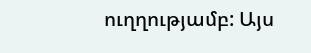ուղղությամբ: Այս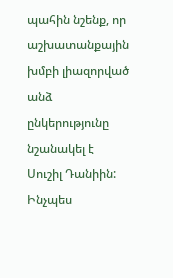պահին նշենք, որ աշխատանքային խմբի լիազորված անձ ընկերությունը նշանակել է Սուշիլ Դանիին:
Ինչպես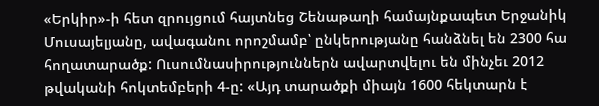«Երկիր»-ի հետ զրույցում հայտնեց Շենաթաղի համայնքապետ Երջանիկ Մուսայելյանը, ավագանու որոշմամբ՝ ընկերությանը հանձնել են 2300 հա հողատարածք: Ուսումնասիրություններն ավարտվելու են մինչեւ 2012 թվականի հոկտեմբերի 4-ը: «Այդ տարածքի միայն 1600 հեկտարն է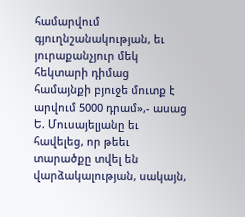համարվում գյուղնշանակության, եւ յուրաքանչյուր մեկ հեկտարի դիմաց համայնքի բյուջե մուտք է արվում 5000 դրամ»,- ասաց Ե. Մուսայելյանը եւ հավելեց, որ թեեւ տարածքը տվել են վարձակալության, սակայն,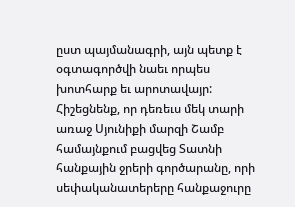ըստ պայմանագրի, այն պետք է օգտագործվի նաեւ որպես խոտհարք եւ արոտավայր:
Հիշեցնենք, որ դեռեւս մեկ տարի առաջ Սյունիքի մարզի Շամբ համայնքում բացվեց Տատնի հանքային ջրերի գործարանը, որի սեփականատերերը հանքաջուրը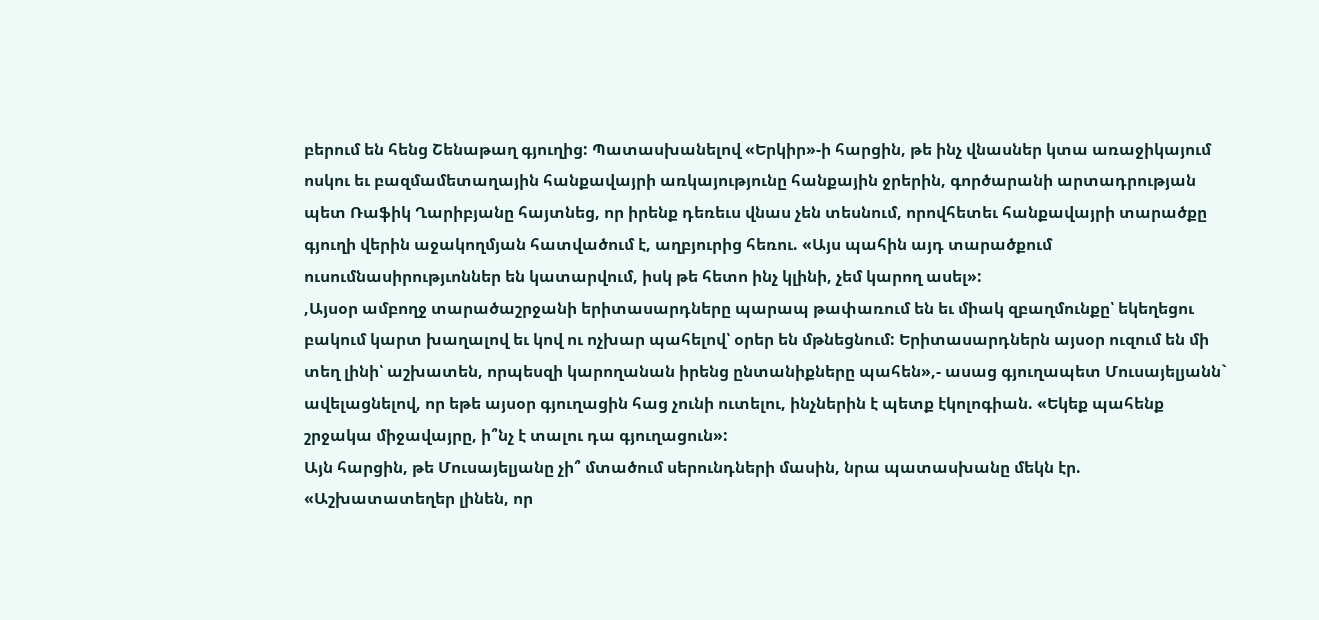բերում են հենց Շենաթաղ գյուղից: Պատասխանելով «Երկիր»-ի հարցին, թե ինչ վնասներ կտա առաջիկայում ոսկու եւ բազմամետաղային հանքավայրի առկայությունը հանքային ջրերին, գործարանի արտադրության պետ Ռաֆիկ Ղարիբյանը հայտնեց, որ իրենք դեռեւս վնաս չեն տեսնում, որովհետեւ հանքավայրի տարածքը գյուղի վերին աջակողմյան հատվածում է, աղբյուրից հեռու. «Այս պահին այդ տարածքում ուսումնասիրությւոններ են կատարվում, իսկ թե հետո ինչ կլինի, չեմ կարող ասել»:
,Այսօր ամբողջ տարածաշրջանի երիտասարդները պարապ թափառում են եւ միակ զբաղմունքը՝ եկեղեցու բակում կարտ խաղալով եւ կով ու ոչխար պահելով՝ օրեր են մթնեցնում: Երիտասարդներն այսօր ուզում են մի տեղ լինի՝ աշխատեն, որպեսզի կարողանան իրենց ընտանիքները պահեն»,- ասաց գյուղապետ Մուսայելյանն` ավելացնելով, որ եթե այսօր գյուղացին հաց չունի ուտելու, ինչներին է պետք էկոլոգիան. «Եկեք պահենք շրջակա միջավայրը, ի՞նչ է տալու դա գյուղացուն»:
Այն հարցին, թե Մուսայելյանը չի՞ մտածում սերունդների մասին, նրա պատասխանը մեկն էր. «Աշխատատեղեր լինեն, որ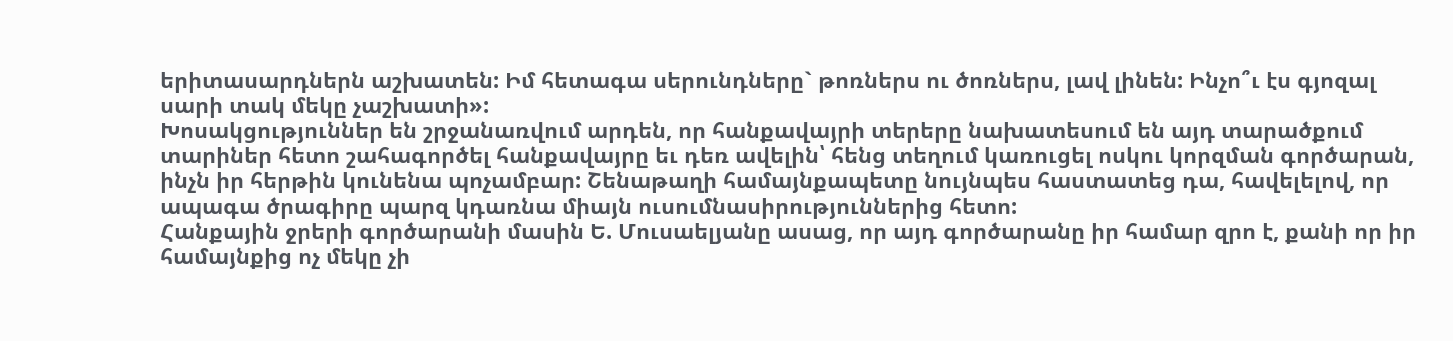երիտասարդներն աշխատեն: Իմ հետագա սերունդները` թոռներս ու ծոռներս, լավ լինեն: Ինչո՞ւ էս գյոզալ սարի տակ մեկը չաշխատի»:
Խոսակցություններ են շրջանառվում արդեն, որ հանքավայրի տերերը նախատեսում են այդ տարածքում տարիներ հետո շահագործել հանքավայրը եւ դեռ ավելին՝ հենց տեղում կառուցել ոսկու կորզման գործարան, ինչն իր հերթին կունենա պոչամբար: Շենաթաղի համայնքապետը նույնպես հաստատեց դա, հավելելով, որ ապագա ծրագիրը պարզ կդառնա միայն ուսումնասիրություններից հետո:
Հանքային ջրերի գործարանի մասին Ե. Մուսաելյանը ասաց, որ այդ գործարանը իր համար զրո է, քանի որ իր համայնքից ոչ մեկը չի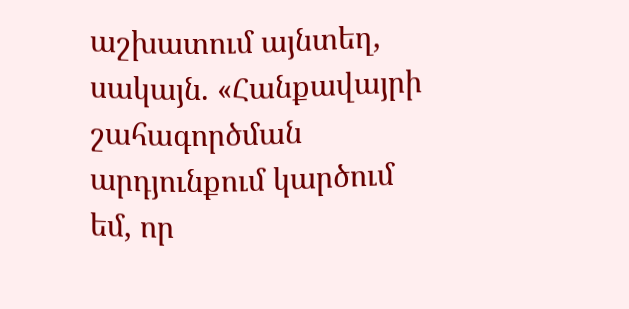աշխատում այնտեղ, սակայն. «Հանքավայրի շահագործման արդյունքում կարծում եմ, որ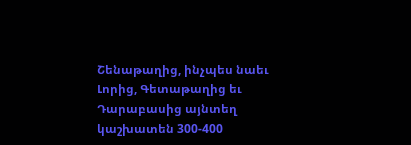Շենաթաղից, ինչպես նաեւ Լորից, Գետաթաղից եւ Դարաբասից այնտեղ կաշխատեն 300-400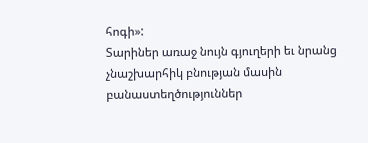հոգի»:
Տարիներ առաջ նույն գյուղերի եւ նրանց չնաշխարհիկ բնության մասին բանաստեղծություններ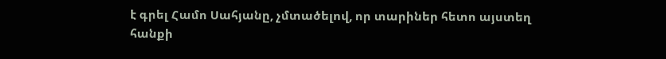է գրել Համո Սահյանը, չմտածելով, որ տարիներ հետո այստեղ հանքի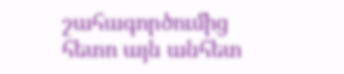շահագործումից հետո այն անհետ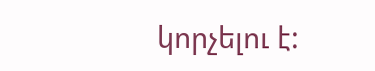կորչելու է: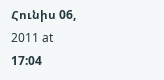Հունիս 06, 2011 at 17:04